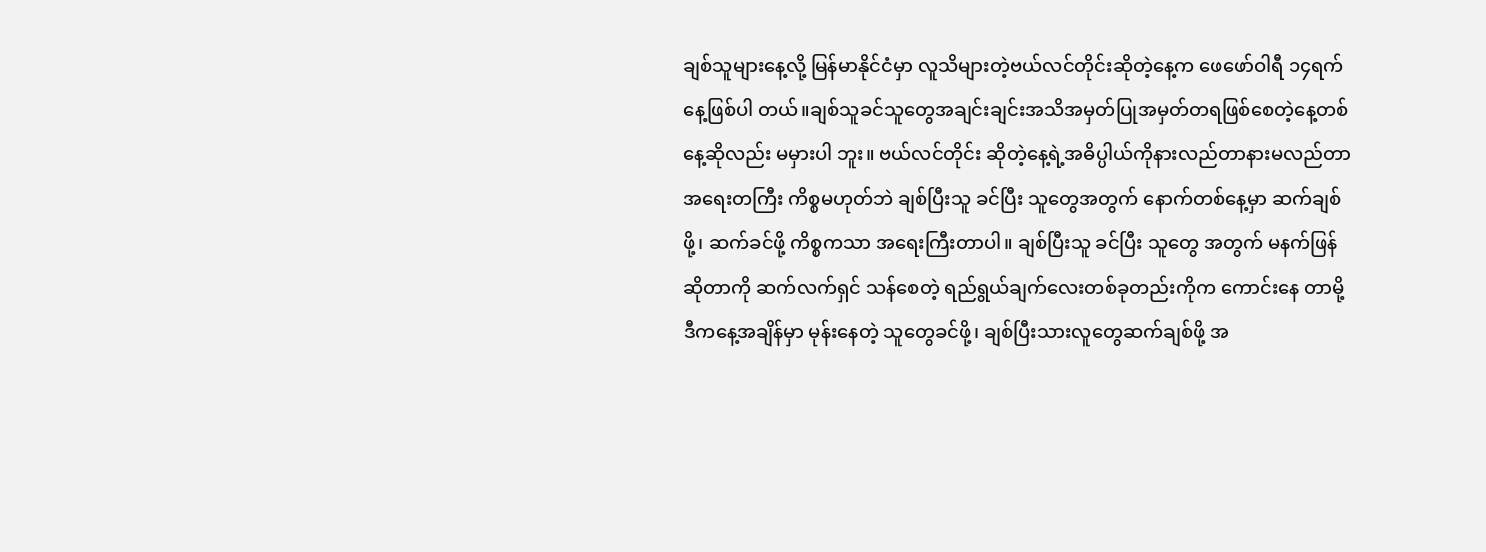ချစ်သူများနေ့လို့ မြန်မာနိုင်ငံမှာ လူသိများတဲ့ဗယ်လင်တိုင်းဆိုတဲ့နေ့က ဖေဖော်ဝါရီ ၁၄ရက် နေ့ဖြစ်ပါ တယ်။ချစ်သူခင်သူတွေအချင်းချင်းအသိအမှတ်ပြုအမှတ်တရဖြစ်စေတဲ့နေ့တစ်နေ့ဆိုလည်း မမှားပါ ဘူး။ ဗယ်လင်တိုင်း ဆိုတဲ့နေ့ရဲ့အဓိပ္ပါယ်ကိုနားလည်တာနားမလည်တာ အရေးတကြီး ကိစ္စမဟုတ်ဘဲ ချစ်ပြီးသူ ခင်ပြီး သူတွေအတွက် နောက်တစ်နေ့မှာ ဆက်ချစ်ဖို့၊ ဆက်ခင်ဖို့ ကိစ္စကသာ အရေးကြီးတာပါ။ ချစ်ပြီးသူ ခင်ပြီး သူတွေ အတွက် မနက်ဖြန် ဆိုတာကို ဆက်လက်ရှင် သန်စေတဲ့ ရည်ရွယ်ချက်လေးတစ်ခုတည်းကိုက ကောင်းနေ တာမို့ ဒီကနေ့အချိန်မှာ မုန်းနေတဲ့ သူတွေခင်ဖို့၊ ချစ်ပြီးသားလူတွေဆက်ချစ်ဖို့ အ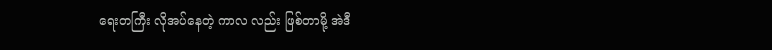ရေးတကြီး လိုအပ်နေတဲ့ ကာလ လည်း ဖြစ်တာမို့ အဲဒီ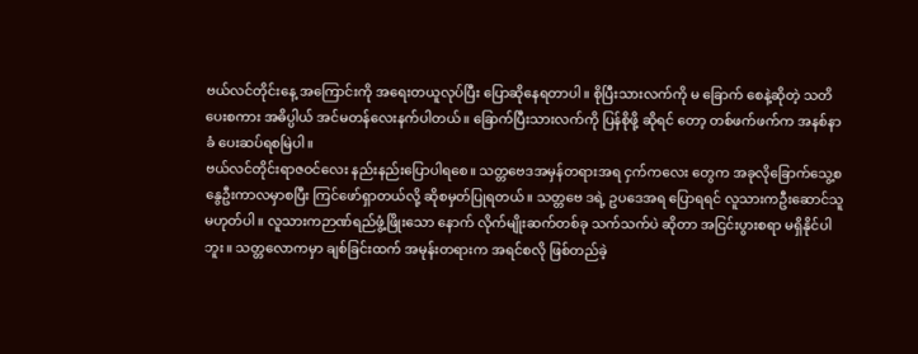ဗယ်လင်တိုင်းနေ့ အကြောင်းကို အရေးတယူလုပ်ပြီး ပြောဆိုနေရတာပါ။ စိုပြီးသားလက်ကို မ ခြောက် စေနဲ့ဆိုတဲ့ သတိပေးစကား အဓိပ္ပါယ် အင်မတန်လေးနက်ပါတယ်။ ခြောက်ပြီးသားလက်ကို ပြန်စိုဖို့ ဆိုရင် တော့ တစ်ဖက်ဖက်က အနစ်နာ ခံ ပေးဆပ်ရစမြဲပါ။
ဗယ်လင်တိုင်းရာဇဝင်လေး နည်းနည်းပြောပါရစေ။ သတ္တဗေဒအမှန်တရားအရ ငှက်ကလေး တွေက အခုလိုခြောက်သွေ့စနွေဦးကာလမှာစပြီး ကြင်ဖော်ရှာတယ်လို့ ဆိုစမှတ်ပြုရတယ်။ သတ္တဗေ ဒရဲ့ ဥပဒေအရ ပြောရရင် လူသားကဦးဆောင်သူမဟုတ်ပါ။ လူသားကဉာဏ်ရည်ဖွံ့ဖြိုးသော နောက် လိုက်မျိုးဆက်တစ်ခု သက်သက်ပဲ ဆိုတာ အငြင်းပွားစရာ မရှိနိုင်ပါဘူး။ သတ္တလောကမှာ ချစ်ခြင်းထက် အမုန်းတရားက အရင်စလို ဖြစ်တည်ခဲ့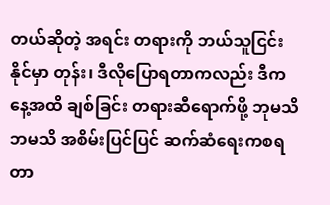တယ်ဆိုတဲ့ အရင်း တရားကို ဘယ်သူငြင်းနိုင်မှာ တုန်း၊ ဒီလိုပြောရတာကလည်း ဒီကနေ့အထိ ချစ်ခြင်း တရားဆီရောက်ဖို့ ဘုမသိဘမသိ အစိမ်းပြင်ပြင် ဆက်ဆံရေးကစရတာ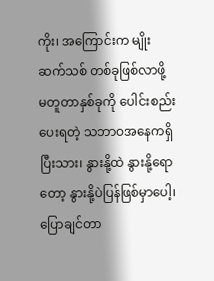ကိုး၊ အကြောင်းက မျိုးဆက်သစ် တစ်ခုဖြစ်လာဖို့ မတူတာနှစ်ခုကို ပေါင်းစည်း ပေးရတဲ့ သဘာဝအနေကရှိပြီးသား၊ နွားနို့ထဲ နွားနို့ရောတော့ နွားနို့ပဲပြန်ဖြစ်မှာပေါ့၊ ပြောချင်တာ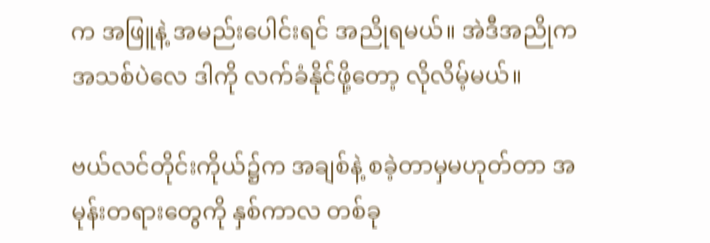က အဖြူနဲ့ အမည်းပေါင်းရင် အညိုရမယ်။ အဲဒီအညိုကအသစ်ပဲလေ ဒါကို လက်ခံနိုင်ဖို့တော့ လိုလိမ့်မယ်။

ဗယ်လင်တိုင်းကိုယ်၌က အချစ်နဲ့ စခဲ့တာမှမဟုတ်တာ အမုန်းတရားတွေကို နှစ်ကာလ တစ်ခု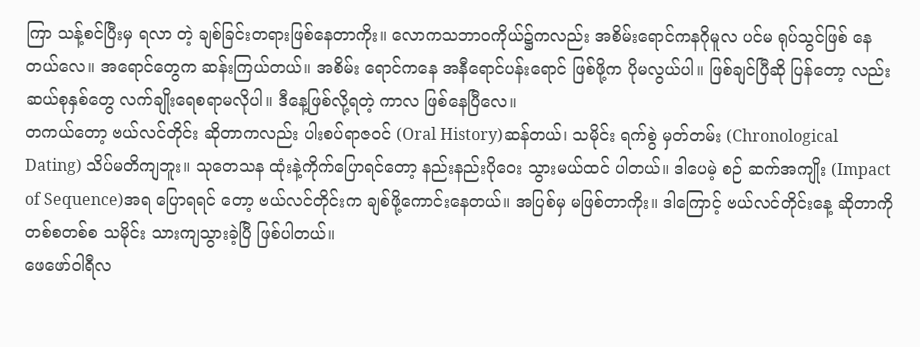ကြာ သန့်စင်ပြီးမှ ရလာ တဲ့ ချစ်ခြင်းတရားဖြစ်နေတာကိုး။ လောကသဘာဝကိုယ်၌ကလည်း အစိမ်းရောင်ကနဂိုမူလ ပင်မ ရုပ်သွင်ဖြစ် နေတယ်လေ။ အရောင်တွေက ဆန်းကြယ်တယ်။ အစိမ်း ရောင်ကနေ အနီရောင်ပန်းရောင် ဖြစ်ဖို့က ပိုမလွယ်ပါ။ ဖြစ်ချင်ပြီဆို ပြန်တော့ လည်း ဆယ်စုနှစ်တွေ လက်ချိုးရေစရာမလိုပါ။ ဒီနေ့ဖြစ်လို့ရတဲ့ ကာလ ဖြစ်နေပြီလေ။
တကယ်တော့ ဗယ်လင်တိုင်း ဆိုတာကလည်း ပါးစပ်ရာဇဝင် (Oral History)ဆန်တယ်၊ သမိုင်း ရက်စွဲ မှတ်တမ်း (Chronological Dating) သိပ်မတိကျဘူး။ သုတေသန ထုံးနဲ့ကိုက်ပြောရင်တော့ နည်းနည်းပိုဝေး သွားမယ်ထင် ပါတယ်။ ဒါပေမဲ့ စဉ် ဆက်အကျိုး (Impact of Sequence)အရ ပြောရရင် တော့ ဗယ်လင်တိုင်းက ချစ်ဖို့ကောင်းနေတယ်။ အပြစ်မှ မဖြစ်တာကိုး။ ဒါကြောင့် ဗယ်လင်တိုင်းနေ့ ဆိုတာကို တစ်စတစ်စ သမိုင်း သားကျသွားခဲ့ပြီ ဖြစ်ပါတယ်။
ဖေဖော်ဝါရီလ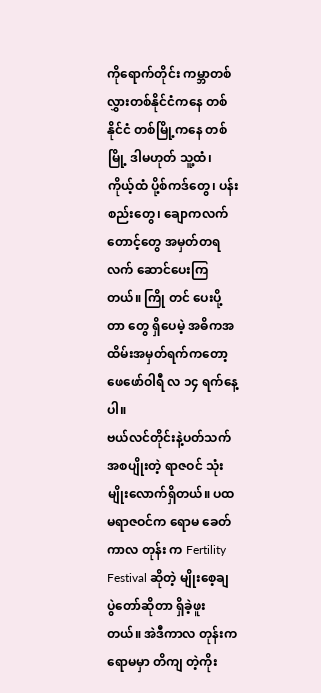ကိုရောက်တိုင်း ကမ္ဘာတစ်လွှားတစ်နိုင်ငံကနေ တစ်နိုင်ငံ တစ်မြို့ကနေ တစ်မြို့ ဒါမဟုတ် သူ့ထံ၊ ကိုယ့်ထံ ပို့စ်ကဒ်တွေ၊ ပန်းစည်းတွေ၊ ချောကလက်တောင့်တွေ အမှတ်တရလက် ဆောင်ပေးကြတယ်။ ကြို တင် ပေးပို့တာ တွေ ရှိပေမဲ့ အဓိကအထိမ်းအမှတ်ရက်ကတော့ ဖေဖော်ဝါရီ လ ၁၄ ရက်နေ့ပါ။
ဗယ်လင်တိုင်းနဲ့ပတ်သက်အစပျိုးတဲ့ ရာဇဝင် သုံး မျိုးလောက်ရှိတယ်။ ပထမရာဇဝင်က ရောမ ခေတ် ကာလ တုန်း က Fertility Festival ဆိုတဲ့ မျိုးစေ့ချ ပွဲတော်ဆိုတာ ရှိခဲ့ဖူးတယ်။ အဲဒီကာလ တုန်းက ရောမမှာ တိကျ တဲ့ကိုး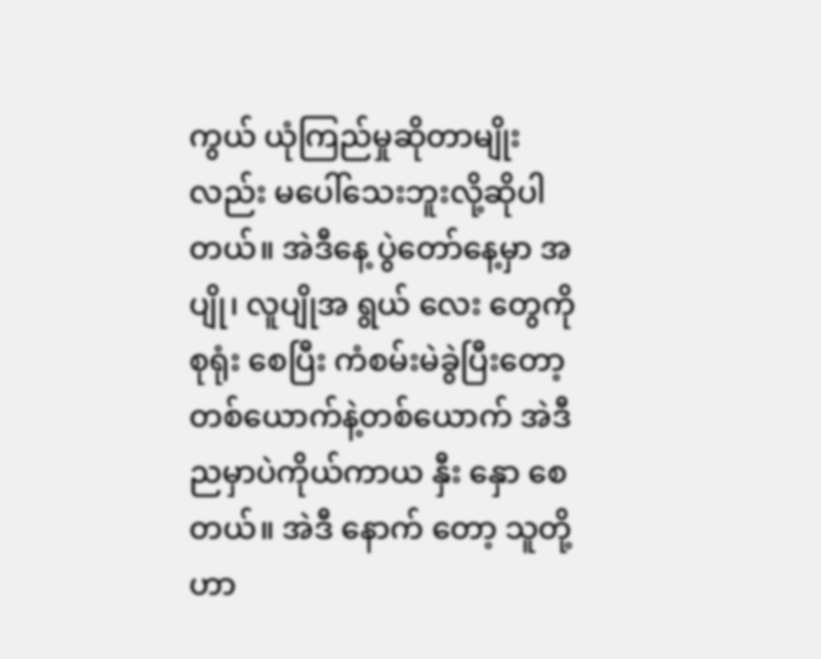ကွယ် ယုံကြည်မှုဆိုတာမျိုးလည်း မပေါ်သေးဘူးလို့ဆိုပါတယ်။ အဲဒီနေ့ ပွဲတော်နေ့မှာ အပျို၊ လူပျိုအ ရွယ် လေး တွေကို စုရုံး စေပြီး ကံစမ်းမဲခွဲပြီးတော့ တစ်ယောက်နဲ့တစ်ယောက် အဲဒီညမှာပဲကိုယ်ကာယ နှီး နှော စေ တယ်။ အဲဒီ နောက် တော့ သူတို့ဟာ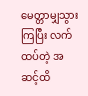မေတ္တာမျှသွားကြပြီး လက်ထပ်တဲ့ အဆင့်ထိ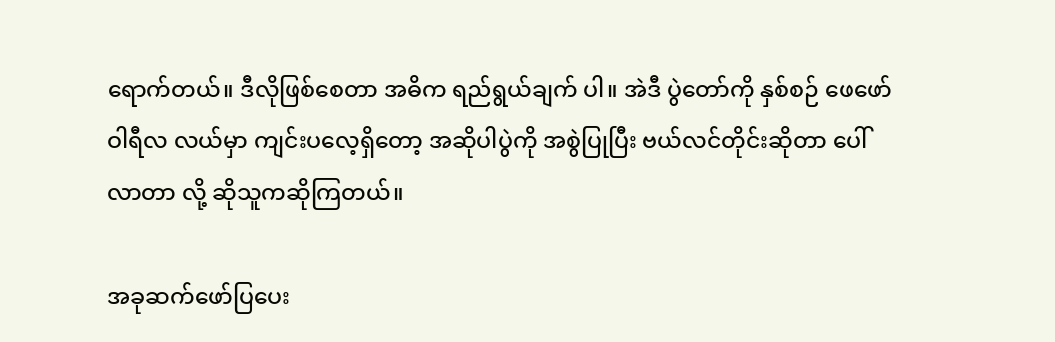ရောက်တယ်။ ဒီလိုဖြစ်စေတာ အဓိက ရည်ရွယ်ချက် ပါ။ အဲဒီ ပွဲတော်ကို နှစ်စဉ် ဖေဖော်ဝါရီလ လယ်မှာ ကျင်းပလေ့ရှိတော့ အဆိုပါပွဲကို အစွဲပြုပြီး ဗယ်လင်တိုင်းဆိုတာ ပေါ်လာတာ လို့ ဆိုသူကဆိုကြတယ်။

အခုဆက်ဖော်ပြပေး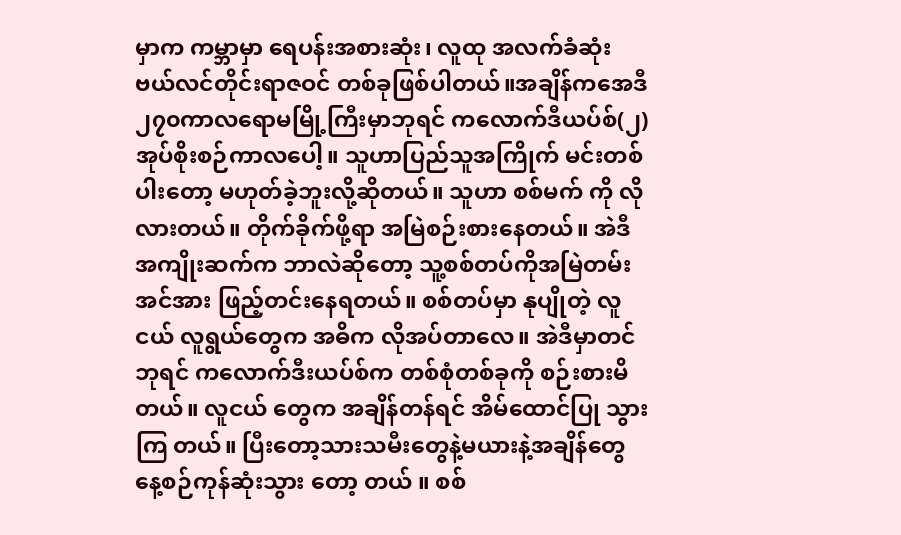မှာက ကမ္ဘာမှာ ရေပန်းအစားဆုံး၊ လူထု အလက်ခံဆုံး ဗယ်လင်တိုင်းရာဇဝင် တစ်ခုဖြစ်ပါတယ်။အချိန်ကအေဒီ၂၇၀ကာလရောမမြို့ကြီးမှာဘုရင် ကလောက်ဒီယပ်စ်(၂) အုပ်စိုးစဉ်ကာလပေါ့။ သူဟာပြည်သူအကြိုက် မင်းတစ်ပါးတော့ မဟုတ်ခဲ့ဘူးလို့ဆိုတယ်။ သူဟာ စစ်မက် ကို လိုလားတယ်။ တိုက်ခိုက်ဖို့ရာ အမြဲစဉ်းစားနေတယ်။ အဲဒီအကျိုးဆက်က ဘာလဲဆိုတော့ သူ့စစ်တပ်ကိုအမြဲတမ်း အင်အား ဖြည့်တင်းနေရတယ်။ စစ်တပ်မှာ နုပျိုတဲ့ လူငယ် လူရွယ်တွေက အဓိက လိုအပ်တာလေ။ အဲဒီမှာတင် ဘုရင် ကလောက်ဒီးယပ်စ်က တစ်စုံတစ်ခုကို စဉ်းစားမိတယ်။ လူငယ် တွေက အချိန်တန်ရင် အိမ်ထောင်ပြု သွားကြ တယ်။ ပြီးတော့သားသမီးတွေနဲ့မယားနဲ့အချိန်တွေ နေ့စဉ်ကုန်ဆုံးသွား တော့ တယ် ။ စစ်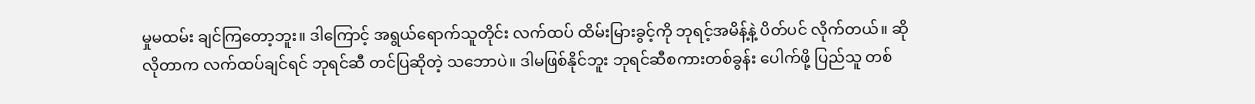မှုမထမ်း ချင်ကြတော့ဘူး။ ဒါကြောင့် အရွယ်ရောက်သူတိုင်း လက်ထပ် ထိမ်းမြားခွင့်ကို ဘုရင့်အမိန့်နဲ့ ပိတ်ပင် လိုက်တယ်။ ဆိုလိုတာက လက်ထပ်ချင်ရင် ဘုရင်ဆီ တင်ပြဆိုတဲ့ သဘောပဲ။ ဒါမဖြစ်နိုင်ဘူး ဘုရင်ဆီစကားတစ်ခွန်း ပေါက်ဖို့ ပြည်သူ တစ်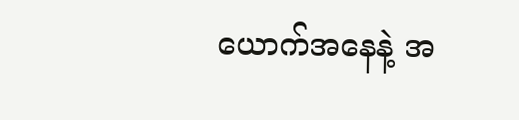ယောက်အနေနဲ့ အ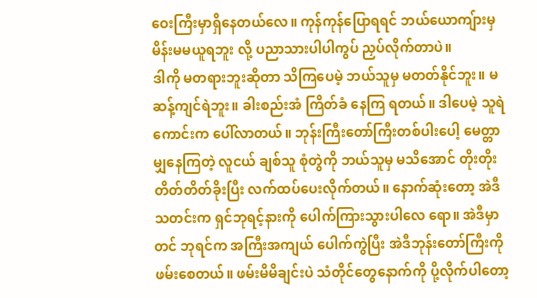ဝေးကြီးမှာရှိနေတယ်လေ။ ကုန်ကုန်ပြောရရင် ဘယ်ယောကျ်ားမှ မိန်းမမယူရဘူး လို့ ပညာသားပါပါကွပ် ညှပ်လိုက်တာပဲ။
ဒါကို မတရားဘူးဆိုတာ သိကြပေမဲ့ ဘယ်သူမှ မတတ်နိုင်ဘူး။ မဆန့်ကျင်ရဲဘူး။ ခါးစည်းအံ ကြိတ်ခံ နေကြ ရတယ်။ ဒါပေမဲ့ သူရဲကောင်းက ပေါ်လာတယ်။ ဘုန်းကြီးတော်ကြီးတစ်ပါးပေါ့ မေတ္တာ မျှနေကြတဲ့ လူငယ် ချစ်သူ စုံတွဲကို ဘယ်သူမှ မသိအောင် တိုးတိုးတိတ်တိတ်ခိုးပြီး လက်ထပ်ပေးလိုက်တယ်။ နောက်ဆုံးတော့ အဲဒီ သတင်းက ရှင်ဘုရင့်နားကို ပေါက်ကြားသွားပါလေ ရော။ အဲဒီမှာတင် ဘုရင်က အကြီးအကျယ် ပေါက်ကွဲပြီး အဲဒီဘုန်းတော်ကြီးကို ဖမ်းစေတယ်။ ဖမ်းမိမိချင်းပဲ သံတိုင်တွေနောက်ကို ပို့လိုက်ပါတော့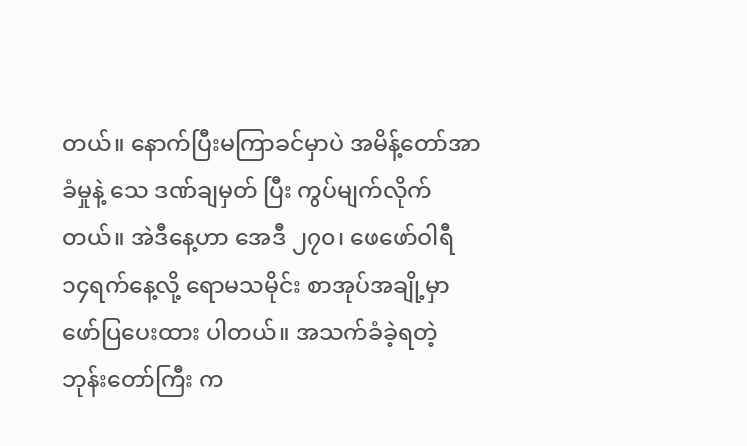တယ်။ နောက်ပြီးမကြာခင်မှာပဲ အမိန့်တော်အာခံမှုနဲ့ သေ ဒဏ်ချမှတ် ပြီး ကွပ်မျက်လိုက်တယ်။ အဲဒီနေ့ဟာ အေဒီ ၂၇၀၊ ဖေဖော်ဝါရီ ၁၄ရက်နေ့လို့ ရောမသမိုင်း စာအုပ်အချို့မှာ ဖော်ပြပေးထား ပါတယ်။ အသက်ခံခဲ့ရတဲ့ ဘုန်းတော်ကြီး က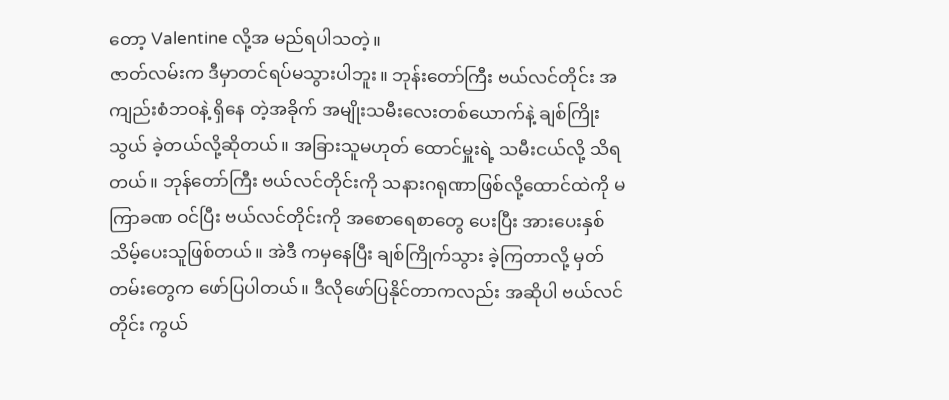တော့ Valentine လို့အ မည်ရပါသတဲ့။
ဇာတ်လမ်းက ဒီမှာတင်ရပ်မသွားပါဘူး။ ဘုန်းတော်ကြီး ဗယ်လင်တိုင်း အကျည်းစံဘဝနဲ့ ရှိနေ တဲ့အခိုက် အမျိုးသမီးလေးတစ်ယောက်နဲ့ ချစ်ကြိုးသွယ် ခဲ့တယ်လို့ဆိုတယ်။ အခြားသူမဟုတ် ထောင်မှူးရဲ့ သမီးငယ်လို့ သိရတယ်။ ဘုန်တော်ကြီး ဗယ်လင်တိုင်းကို သနားဂရုဏာဖြစ်လို့ထောင်ထဲကို မကြာခဏ ဝင်ပြီး ဗယ်လင်တိုင်းကို အစောရေစာတွေ ပေးပြီး အားပေးနှစ်သိမ့်ပေးသူဖြစ်တယ်။ အဲဒီ ကမှနေပြီး ချစ်ကြိုက်သွား ခဲ့ကြတာလို့ မှတ်တမ်းတွေက ဖော်ပြပါတယ်။ ဒီလိုဖော်ပြနိုင်တာကလည်း အဆိုပါ ဗယ်လင်တိုင်း ကွယ်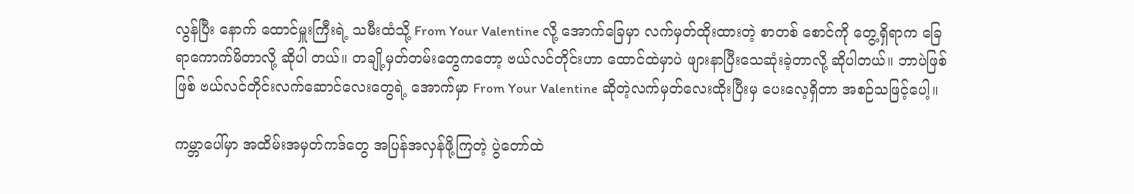လွန်ပြီး နောက် ထောင်မှူးကြီးရဲ့ သမီးထံသို့ From Your Valentine လို့ အောက်ခြေမှာ လက်မှတ်ထိုးထားတဲ့ စာတစ် စောင်ကို တွေ့ရှိရာက ခြေရာကောက်မိတာလို့ ဆိုပါ တယ်။ တချို့မှတ်တမ်းတွေကတော့ ဗယ်လင်တိုင်းဟာ ထောင်ထဲမှာပဲ ဖျားနာပြီးသေဆုံးခဲ့တာလို့ ဆိုပါတယ်။ ဘာပဲဖြစ်ဖြစ် ဗယ်လင်တိုင်းလက်ဆောင်လေးတွေရဲ့ အောက်မှာ From Your Valentine ဆိုတဲ့လက်မှတ်လေးထိုးပြီးမှ ပေးလေ့ရှိတာ အစဉ်သဖြင့်ပေါ့။

ကမ္ဘာပေါ်မှာ အထိမ်းအမှတ်ကဒ်တွေ အပြန်အလှန်ဖို့ကြတဲ့ ပွဲတော်ထဲ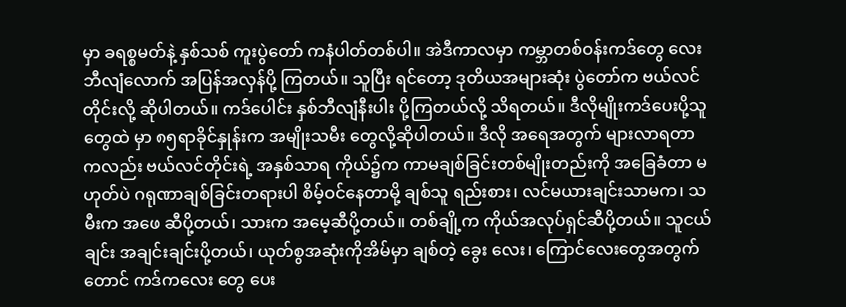မှာ ခရစ္စမတ်နဲ့ နှစ်သစ် ကူးပွဲတော် ကနံပါတ်တစ်ပါ။ အဲဒီကာလမှာ ကမ္ဘာတစ်ဝန်းကဒ်တွေ လေးဘီလျံလောက် အပြန်အလှန်ပို့ ကြတယ်။ သူပြီး ရင်တော့ ဒုတိယအများဆုံး ပွဲတော်က ဗယ်လင်တိုင်းလို့ ဆိုပါတယ်။ ကဒ်ပေါင်း နှစ်ဘီလျံနီးပါး ပို့ကြတယ်လို့ သိရတယ်။ ဒီလိုမျိုးကဒ်ပေးပို့သူ တွေထဲ မှာ ၈၅ရာခိုင်နှုန်းက အမျိုးသမီး တွေလို့ဆိုပါတယ်။ ဒီလို အရေအတွက် များလာရတာကလည်း ဗယ်လင်တိုင်းရဲ့ အနှစ်သာရ ကိုယ်၌က ကာမချစ်ခြင်းတစ်မျိုးတည်းကို အခြေခံတာ မဟုတ်ပဲ ဂရုဏာချစ်ခြင်းတရားပါ စိမ့်ဝင်နေတာမို့ ချစ်သူ ရည်းစား၊ လင်မယားချင်းသာမက၊ သမီးက အဖေ ဆီပို့တယ်၊ သားက အမေ့ဆီပို့တယ်။ တစ်ချို့က ကိုယ်အလုပ်ရှင်ဆီပို့တယ်။ သူငယ်ချင်း အချင်းချင်းပို့တယ်၊ ယုတ်စွအဆုံးကိုအိမ်မှာ ချစ်တဲ့ ခွေး လေး၊ ကြောင်လေးတွေအတွက်တောင် ကဒ်ကလေး တွေ ပေး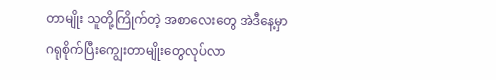တာမျိုး သူတို့ကြိုက်တဲ့ အစာလေးတွေ အဲဒီနေ့မှာ ဂရုစိုက်ပြီးကျွေးတာမျိုးတွေလုပ်လာ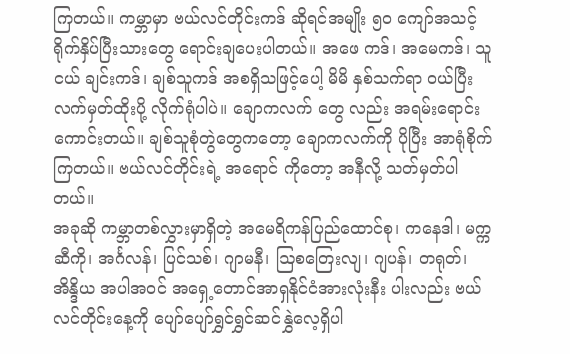ကြတယ်။ ကမ္ဘာမှာ ဗယ်လင်တိုင်းကဒ် ဆိုရင်အမျိုး ၅၀ ကျော်အသင့်ရိုက်နှိပ်ပြီးသားတွေ ရောင်းချပေးပါတယ်။ အဖေ ကဒ်၊ အမေကဒ်၊ သူငယ် ချင်းကဒ်၊ ချစ်သူကဒ် အစရှိသဖြင့်ပေါ့ မိမိ နှစ်သက်ရာ ဝယ်ပြီး လက်မှတ်ထိုးပို့ လိုက်ရုံပါပဲ။ ချောကလက် တွေ လည်း အရမ်းရောင်း ကောင်းတယ်။ ချစ်သူစုံတွဲတွေကတော့ ချောကလက်ကို ပိုပြီး အာရုံစိုက်ကြတယ်။ ဗယ်လင်တိုင်းရဲ့ အရောင် ကိုတော့ အနီလို့ သတ်မှတ်ပါတယ်။
အခုဆို ကမ္ဘာတစ်လွှားမှာရှိတဲ့ အမေရိကန်ပြည်ထောင်စု၊ ကနေဒါ၊ မက္ကဆီကို၊ အင်္ဂလန်၊ ပြင်သစ်၊ ဂျာမနီ၊ ဩစတြေးလျ၊ ဂျပန်၊ တရုတ်၊ အိန္ဒိယ အပါအဝင် အရှေ့တောင်အာရှနိုင်ငံအားလုံးနီး ပါးလည်း ဗယ်လင်တိုင်းနေ့ကို ပျော်ပျော်ရွှင်ရွှင်ဆင်နွှဲလေ့ရှိပါ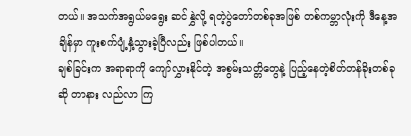တယ်။ အသက်အရွယ်မရွေး ဆင်နွှဲလို့ ရတဲ့ပွဲတော်တစ်ခုအဖြစ် တစ်ကမ္ဘာလုံးကို ဒီနေ့အချိန်မှာ ကူးစက်ပျံ့နှံ့သွားခဲ့ပြီလည်း ဖြစ်ပါတယ်။
ချစ်ခြင်းက အရာရာကို ကျော်လွှားနိုင်တဲ့ အစွမ်းသတ္တိတွေနဲ့ ပြည့်နေတဲ့စိတ်တန်ခိုးတစ်ခုဆို တာနား လည်လာ ကြ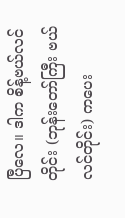ပြီလေ။ ဒါက စိန့်ဗယ်လင်တိုင်း (ဘုန်းတော်ကြီး ဗယ်လင်တိုင်း) ကပေး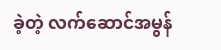ခဲ့တဲ့ လက်ဆောင်အမွန်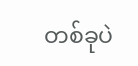တစ်ခုပဲ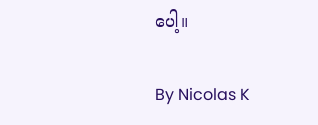ပေါ့။

By Nicolas K